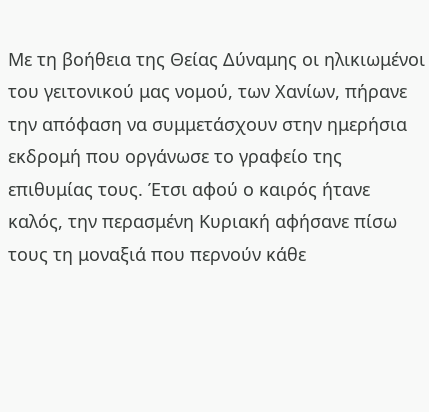Με τη βοήθεια της Θείας Δύναμης οι ηλικιωμένοι του γειτονικού μας νομού, των Χανίων, πήρανε την απόφαση να συμμετάσχουν στην ημερήσια εκδρομή που οργάνωσε το γραφείο της επιθυμίας τους. Έτσι αφού ο καιρός ήτανε καλός, την περασμένη Κυριακή αφήσανε πίσω τους τη μοναξιά που περνούν κάθε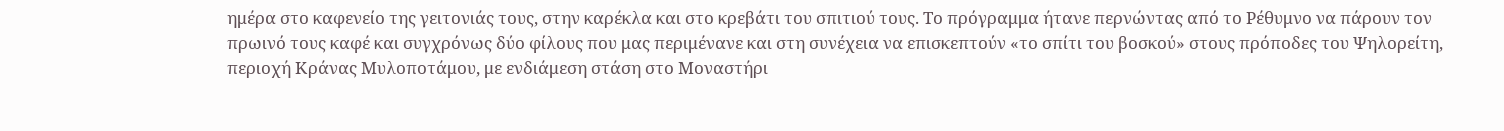ημέρα στο καφενείο της γειτονιάς τους, στην καρέκλα και στο κρεβάτι του σπιτιού τους. Το πρόγραμμα ήτανε περνώντας από το Ρέθυμνο να πάρουν τον πρωινό τους καφέ και συγχρόνως δύο φίλους που μας περιμένανε και στη συνέχεια να επισκεπτούν «το σπίτι του βοσκού» στους πρόποδες του Ψηλορείτη, περιοχή Κράνας Μυλοποτάμου, με ενδιάμεση στάση στο Μοναστήρι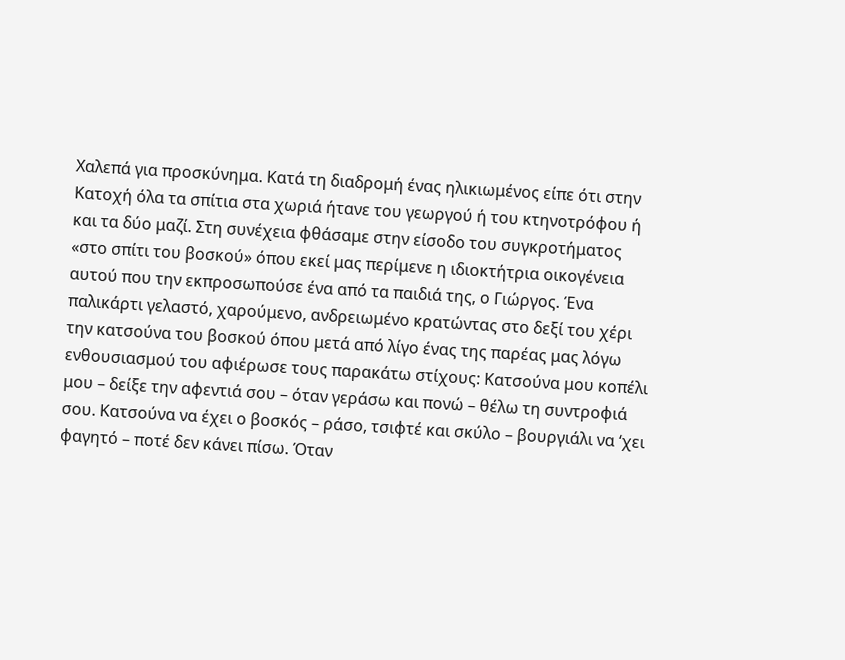Χαλεπά για προσκύνημα. Κατά τη διαδρομή ένας ηλικιωμένος είπε ότι στην Κατοχή όλα τα σπίτια στα χωριά ήτανε του γεωργού ή του κτηνοτρόφου ή και τα δύο μαζί. Στη συνέχεια φθάσαμε στην είσοδο του συγκροτήματος «στο σπίτι του βοσκού» όπου εκεί μας περίμενε η ιδιοκτήτρια οικογένεια αυτού που την εκπροσωπούσε ένα από τα παιδιά της, ο Γιώργος. Ένα παλικάρτι γελαστό, χαρούμενο, ανδρειωμένο κρατώντας στο δεξί του χέρι την κατσούνα του βοσκού όπου μετά από λίγο ένας της παρέας μας λόγω ενθουσιασμού του αφιέρωσε τους παρακάτω στίχους: Κατσούνα μου κοπέλι μου – δείξε την αφεντιά σου – όταν γεράσω και πονώ – θέλω τη συντροφιά σου. Κατσούνα να έχει ο βοσκός – ράσο, τσιφτέ και σκύλο – βουργιάλι να ‘χει φαγητό – ποτέ δεν κάνει πίσω. Όταν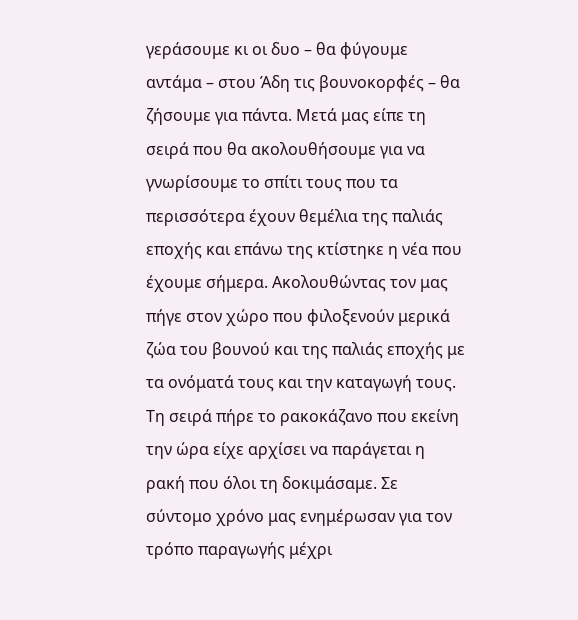γεράσουμε κι οι δυο – θα φύγουμε αντάμα – στου Άδη τις βουνοκορφές – θα ζήσουμε για πάντα. Μετά μας είπε τη σειρά που θα ακολουθήσουμε για να γνωρίσουμε το σπίτι τους που τα περισσότερα έχουν θεμέλια της παλιάς εποχής και επάνω της κτίστηκε η νέα που έχουμε σήμερα. Ακολουθώντας τον μας πήγε στον χώρο που φιλοξενούν μερικά ζώα του βουνού και της παλιάς εποχής με τα ονόματά τους και την καταγωγή τους. Τη σειρά πήρε το ρακοκάζανο που εκείνη την ώρα είχε αρχίσει να παράγεται η ρακή που όλοι τη δοκιμάσαμε. Σε σύντομο χρόνο μας ενημέρωσαν για τον τρόπο παραγωγής μέχρι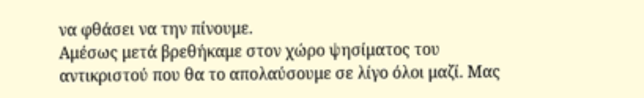να φθάσει να την πίνουμε.
Αμέσως μετά βρεθήκαμε στον χώρο ψησίματος του αντικριστού που θα το απολαύσουμε σε λίγο όλοι μαζί. Μας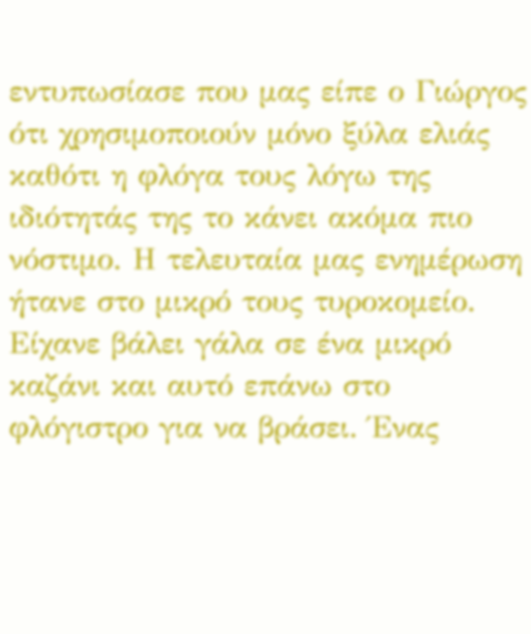εντυπωσίασε που μας είπε ο Γιώργος ότι χρησιμοποιούν μόνο ξύλα ελιάς καθότι η φλόγα τους λόγω της ιδιότητάς της το κάνει ακόμα πιο νόστιμο. Η τελευταία μας ενημέρωση ήτανε στο μικρό τους τυροκομείο. Είχανε βάλει γάλα σε ένα μικρό καζάνι και αυτό επάνω στο φλόγιστρο για να βράσει. Ένας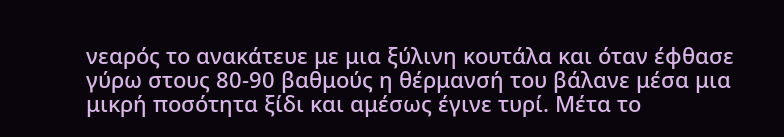νεαρός το ανακάτευε με μια ξύλινη κουτάλα και όταν έφθασε γύρω στους 80-90 βαθμούς η θέρμανσή του βάλανε μέσα μια μικρή ποσότητα ξίδι και αμέσως έγινε τυρί. Μέτα το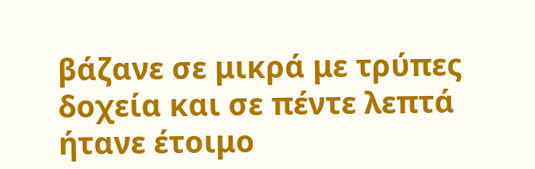βάζανε σε μικρά με τρύπες δοχεία και σε πέντε λεπτά ήτανε έτοιμο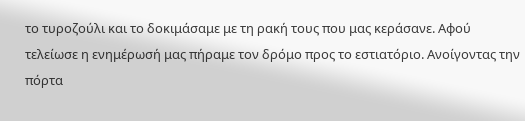το τυροζούλι και το δοκιμάσαμε με τη ρακή τους που μας κεράσανε. Αφού τελείωσε η ενημέρωσή μας πήραμε τον δρόμο προς το εστιατόριο. Ανοίγοντας την πόρτα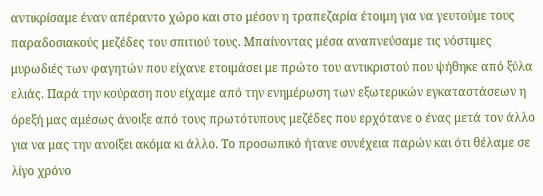αντικρίσαμε έναν απέραντο χώρο και στο μέσον η τραπεζαρία έτοιμη για να γευτούμε τους παραδοσιακούς μεζέδες του σπιτιού τους. Μπαίνοντας μέσα αναπνεύσαμε τις νόστιμες μυρωδιές των φαγητών που είχανε ετοιμάσει με πρώτο του αντικριστού που ψήθηκε από ξύλα ελιάς. Παρά την κούραση που είχαμε από την ενημέρωση των εξωτερικών εγκαταστάσεων η όρεξή μας αμέσως άνοιξε από τους πρωτότυπους μεζέδες που ερχότανε ο ένας μετά τον άλλο για να μας την ανοίξει ακόμα κι άλλο. Το προσωπικό ήτανε συνέχεια παρών και ότι θέλαμε σε λίγο χρόνο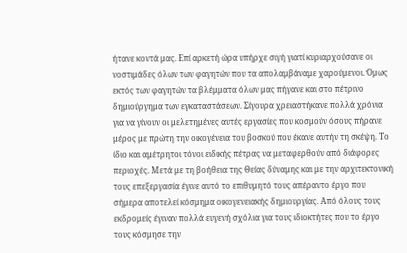ήτανε κοντά μας. Επί αρκετή ώρα υπήρχε σιγή γιατί κυριαρχούσανε οι νοστιμάδες όλων των φαγητών που τα απολαμβάναμε χαρούμενοι. Όμως εκτός των φαγητών τα βλέμματα όλων μας πήγανε και στο πέτρινο δημιούργημα των εγκαταστάσεων. Σίγουρα χρειαστήκανε πολλά χρόνια για να γίνουν οι μελετημένες αυτές εργασίες που κοσμούν όσους πήρανε μέρος με πρώτη την οικογένεια του βοσκού που έκανε αυτήν τη σκέψη. Το ίδιο και αμέτρητοι τόνοι ειδικής πέτρας να μεταφερθούν από διάφορες περιοχές. Μετά με τη βοήθεια της Θείας δύναμης και με την αρχιτεκτονική τους επεξεργασία έγινε αυτό το επιθυμητό τους απέραντο έργο που σήμερα αποτελεί κόσμημα οικογενειακής δημιουργίας. Από όλους τους εκδρομείς έγιναν πολλά ευγενή σχόλια για τους ιδιοκτήτες που το έργο τους κόσμησε την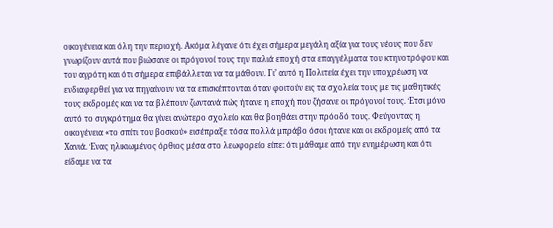οικογένεια και όλη την περιοχή. Ακόμα λέγανε ότι έχει σήμερα μεγάλη αξία για τους νέους που δεν γνωρίζουν αυτά που βιώσανε οι πρόγονοί τους την παλιά εποχή στα επαγγέλματα του κτηνοτρόφου και του αγρότη και ότι σήμερα επιβάλλεται να τα μάθουν. Γι’ αυτό η Πολιτεία έχει την υποχρέωση να ενδιαφερθεί για να πηγαίνουν να τα επισκέπτονται όταν φοιτούν εις τα σχολεία τους με τις μαθητικές τους εκδρομές και να τα βλέπουν ζωντανά πώς ήτανε η εποχή που ζήσανε οι πρόγονοί τους. Έτσι μόνο αυτό το συγκρότημα θα γίνει ανώτερο σχολείο και θα βοηθάει στην πρόοδό τους. Φεύγοντας η οικογένεια «το σπίτι του βοσκού» εισέπραξε τόσα πολλά μπράβο όσοι ήτανε και οι εκδρομείς από τα Χανιά. Ένας ηλικιωμένος όρθιος μέσα στο λεωφορείο είπε: ότι μάθαμε από την ενημέρωση και ότι είδαμε να τα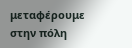μεταφέρουμε στην πόλη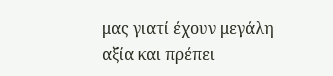μας γιατί έχουν μεγάλη αξία και πρέπει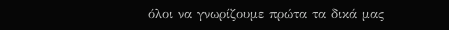όλοι να γνωρίζουμε πρώτα τα δικά μας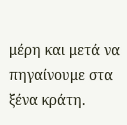μέρη και μετά να πηγαίνουμε στα ξένα κράτη.